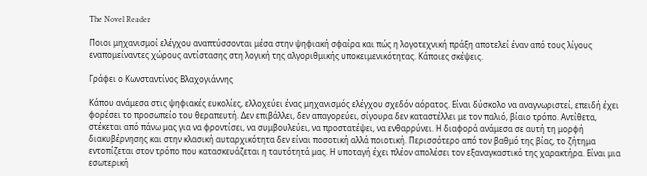The Novel Reader

Ποιοι μηχανισμοί ελέγχου αναπτύσσονται μέσα στην ψηφιακή σφαίρα και πώς η λογοτεχνική πράξη αποτελεί έναν από τους λίγους εναπομείναντες χώρους αντίστασης στη λογική της αλγοριθμικής υποκειμενικότητας. Κάποιες σκέψεις.

Γράφει ο Κωνσταντίνος Βλαχογιάννης

Κάπου ανάμεσα στις ψηφιακές ευκολίες, ελλοχεύει ένας μηχανισμός ελέγχου σχεδόν αόρατος. Είναι δύσκολο να αναγνωριστεί, επειδή έχει φορέσει το προσωπείο του θεραπευτή. Δεν επιβάλλει, δεν απαγορεύει, σίγουρα δεν καταστέλλει με τον παλιό, βίαιο τρόπο. Αντίθετα, στέκεται από πάνω μας για να φροντίσει, να συμβουλεύει, να προστατέψει, να ενθαρρύνει. Η διαφορά ανάμεσα σε αυτή τη μορφή διακυβέρνησης και στην κλασική αυταρχικότητα δεν είναι ποσοτική αλλά ποιοτική. Περισσότερο από τον βαθμό της βίας, το ζήτημα εντοπίζεται στον τρόπο που κατασκευάζεται η ταυτότητά μας. Η υποταγή έχει πλέον απολέσει τον εξαναγκαστικό της χαρακτήρα. Είναι μια εσωτερική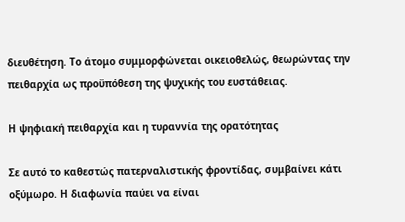διευθέτηση. Το άτομο συμμορφώνεται οικειοθελώς, θεωρώντας την πειθαρχία ως προϋπόθεση της ψυχικής του ευστάθειας.

Η ψηφιακή πειθαρχία και η τυραννία της ορατότητας

Σε αυτό το καθεστώς πατερναλιστικής φροντίδας, συμβαίνει κάτι οξύμωρο. Η διαφωνία παύει να είναι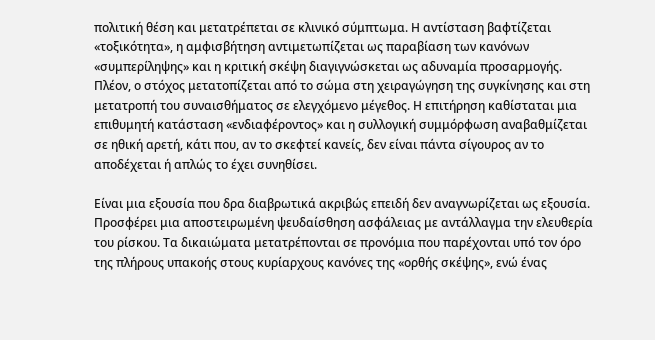πολιτική θέση και μετατρέπεται σε κλινικό σύμπτωμα. Η αντίσταση βαφτίζεται «τοξικότητα», η αμφισβήτηση αντιμετωπίζεται ως παραβίαση των κανόνων «συμπερίληψης» και η κριτική σκέψη διαγιγνώσκεται ως αδυναμία προσαρμογής. Πλέον, ο στόχος μετατοπίζεται από το σώμα στη χειραγώγηση της συγκίνησης και στη μετατροπή του συναισθήματος σε ελεγχόμενο μέγεθος. Η επιτήρηση καθίσταται μια επιθυμητή κατάσταση «ενδιαφέροντος» και η συλλογική συμμόρφωση αναβαθμίζεται σε ηθική αρετή, κάτι που, αν το σκεφτεί κανείς, δεν είναι πάντα σίγουρος αν το αποδέχεται ή απλώς το έχει συνηθίσει.

Είναι μια εξουσία που δρα διαβρωτικά ακριβώς επειδή δεν αναγνωρίζεται ως εξουσία. Προσφέρει μια αποστειρωμένη ψευδαίσθηση ασφάλειας με αντάλλαγμα την ελευθερία του ρίσκου. Τα δικαιώματα μετατρέπονται σε προνόμια που παρέχονται υπό τον όρο της πλήρους υπακοής στους κυρίαρχους κανόνες της «ορθής σκέψης», ενώ ένας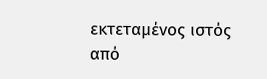εκτεταμένος ιστός από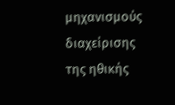μηχανισμούς διαχείρισης της ηθικής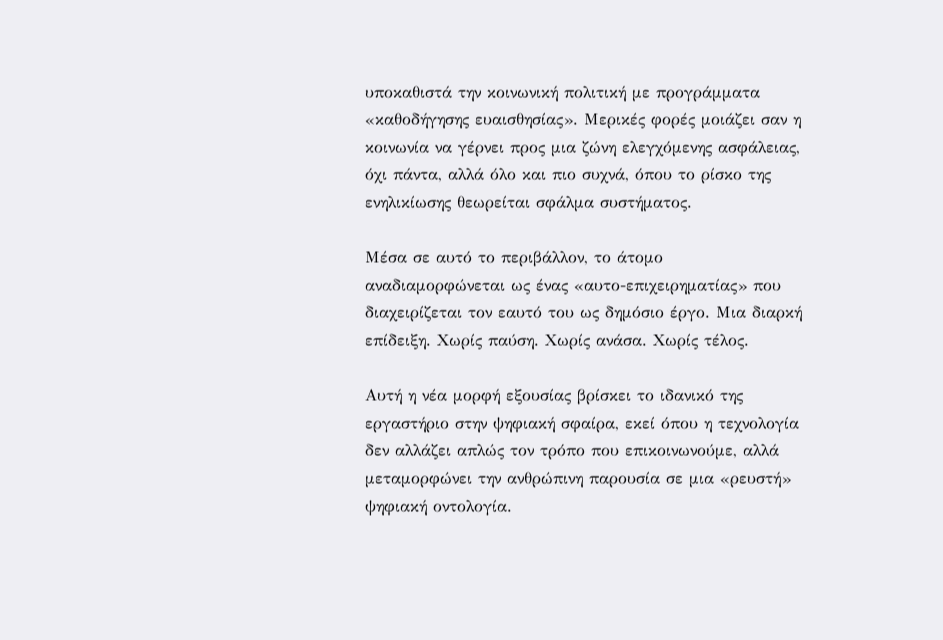υποκαθιστά την κοινωνική πολιτική με προγράμματα «καθοδήγησης ευαισθησίας». Μερικές φορές μοιάζει σαν η κοινωνία να γέρνει προς μια ζώνη ελεγχόμενης ασφάλειας, όχι πάντα, αλλά όλο και πιο συχνά, όπου το ρίσκο της ενηλικίωσης θεωρείται σφάλμα συστήματος.

Μέσα σε αυτό το περιβάλλον, το άτομο αναδιαμορφώνεται ως ένας «αυτο-επιχειρηματίας» που διαχειρίζεται τον εαυτό του ως δημόσιο έργο. Μια διαρκή επίδειξη. Χωρίς παύση. Χωρίς ανάσα. Χωρίς τέλος.

Αυτή η νέα μορφή εξουσίας βρίσκει το ιδανικό της εργαστήριο στην ψηφιακή σφαίρα, εκεί όπου η τεχνολογία δεν αλλάζει απλώς τον τρόπο που επικοινωνούμε, αλλά μεταμορφώνει την ανθρώπινη παρουσία σε μια «ρευστή» ψηφιακή οντολογία.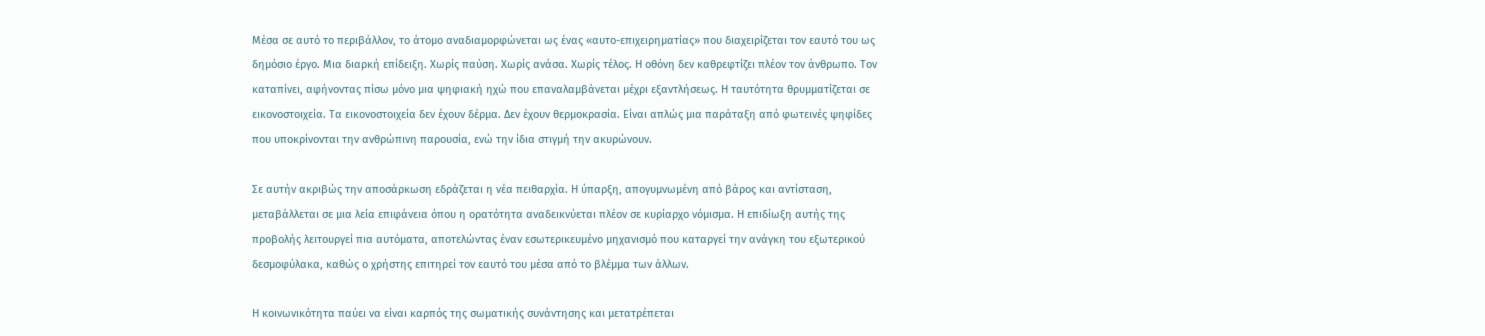Μέσα σε αυτό το περιβάλλον, το άτομο αναδιαμορφώνεται ως ένας «αυτο-επιχειρηματίας» που διαχειρίζεται τον εαυτό του ως δημόσιο έργο. Μια διαρκή επίδειξη. Χωρίς παύση. Χωρίς ανάσα. Χωρίς τέλος. Η οθόνη δεν καθρεφτίζει πλέον τον άνθρωπο. Τον καταπίνει, αφήνοντας πίσω μόνο μια ψηφιακή ηχώ που επαναλαμβάνεται μέχρι εξαντλήσεως. Η ταυτότητα θρυμματίζεται σε εικονοστοιχεία. Τα εικονοστοιχεία δεν έχουν δέρμα. Δεν έχουν θερμοκρασία. Είναι απλώς μια παράταξη από φωτεινές ψηφίδες που υποκρίνονται την ανθρώπινη παρουσία, ενώ την ίδια στιγμή την ακυρώνουν.

Σε αυτήν ακριβώς την αποσάρκωση εδράζεται η νέα πειθαρχία. Η ύπαρξη, απογυμνωμένη από βάρος και αντίσταση, μεταβάλλεται σε μια λεία επιφάνεια όπου η ορατότητα αναδεικνύεται πλέον σε κυρίαρχο νόμισμα. Η επιδίωξη αυτής της προβολής λειτουργεί πια αυτόματα, αποτελώντας έναν εσωτερικευμένο μηχανισμό που καταργεί την ανάγκη του εξωτερικού δεσμοφύλακα, καθώς ο χρήστης επιτηρεί τον εαυτό του μέσα από το βλέμμα των άλλων.

Η κοινωνικότητα παύει να είναι καρπός της σωματικής συνάντησης και μετατρέπεται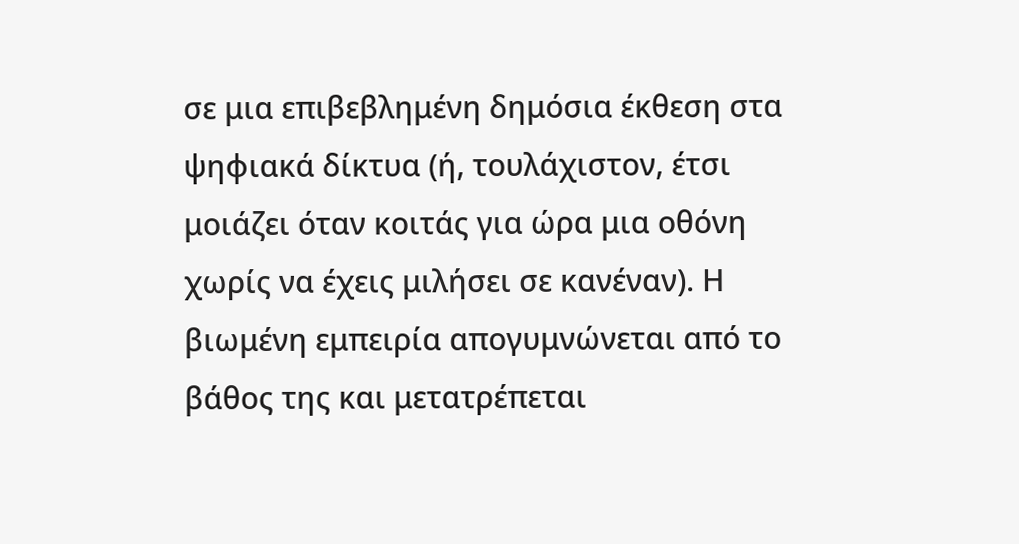σε μια επιβεβλημένη δημόσια έκθεση στα ψηφιακά δίκτυα (ή, τουλάχιστον, έτσι μοιάζει όταν κοιτάς για ώρα μια οθόνη χωρίς να έχεις μιλήσει σε κανέναν). Η βιωμένη εμπειρία απογυμνώνεται από το βάθος της και μετατρέπεται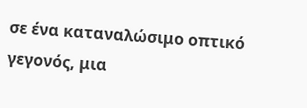σε ένα καταναλώσιμο οπτικό γεγονός, μια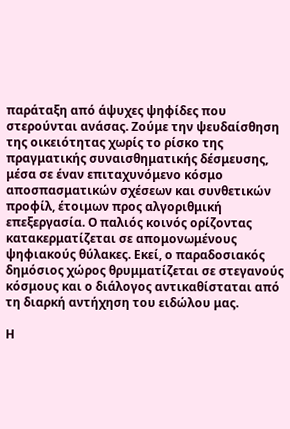παράταξη από άψυχες ψηφίδες που στερούνται ανάσας. Ζούμε την ψευδαίσθηση της οικειότητας χωρίς το ρίσκο της πραγματικής συναισθηματικής δέσμευσης, μέσα σε έναν επιταχυνόμενο κόσμο αποσπασματικών σχέσεων και συνθετικών προφίλ, έτοιμων προς αλγοριθμική επεξεργασία. Ο παλιός κοινός ορίζοντας κατακερματίζεται σε απομονωμένους ψηφιακούς θύλακες. Εκεί, ο παραδοσιακός δημόσιος χώρος θρυμματίζεται σε στεγανούς κόσμους και ο διάλογος αντικαθίσταται από τη διαρκή αντήχηση του ειδώλου μας.

Η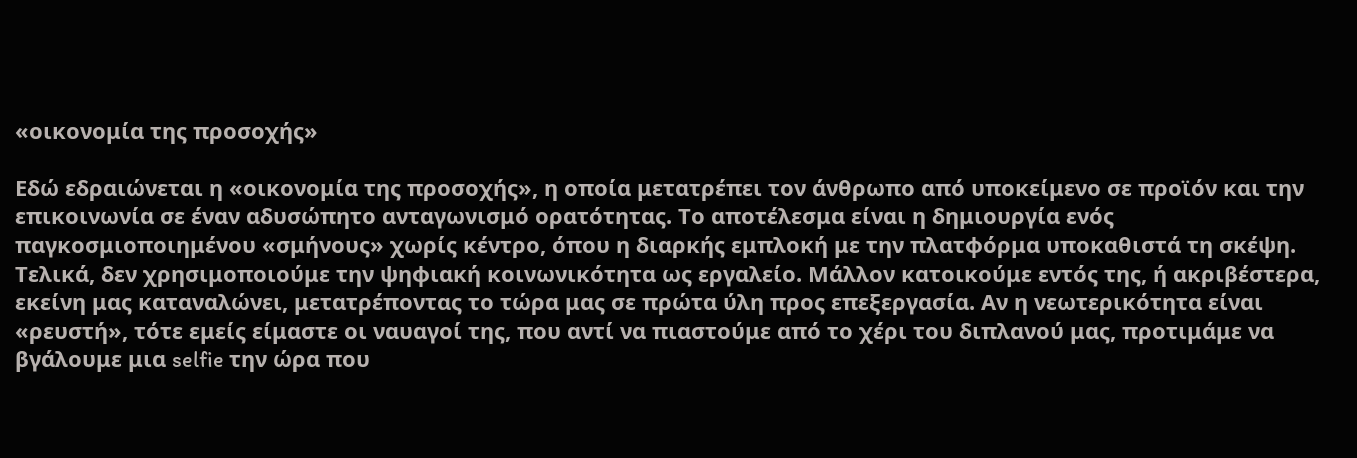«οικονομία της προσοχής»

Εδώ εδραιώνεται η «οικονομία της προσοχής», η οποία μετατρέπει τον άνθρωπο από υποκείμενο σε προϊόν και την επικοινωνία σε έναν αδυσώπητο ανταγωνισμό ορατότητας. Το αποτέλεσμα είναι η δημιουργία ενός παγκοσμιοποιημένου «σμήνους» χωρίς κέντρο, όπου η διαρκής εμπλοκή με την πλατφόρμα υποκαθιστά τη σκέψη. Τελικά, δεν χρησιμοποιούμε την ψηφιακή κοινωνικότητα ως εργαλείο. Μάλλον κατοικούμε εντός της, ή ακριβέστερα, εκείνη μας καταναλώνει, μετατρέποντας το τώρα μας σε πρώτα ύλη προς επεξεργασία. Αν η νεωτερικότητα είναι «ρευστή», τότε εμείς είμαστε οι ναυαγοί της, που αντί να πιαστούμε από το χέρι του διπλανού μας, προτιμάμε να βγάλουμε μια selfie την ώρα που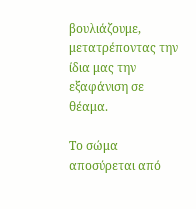βουλιάζουμε, μετατρέποντας την ίδια μας την εξαφάνιση σε θέαμα.

Το σώμα αποσύρεται από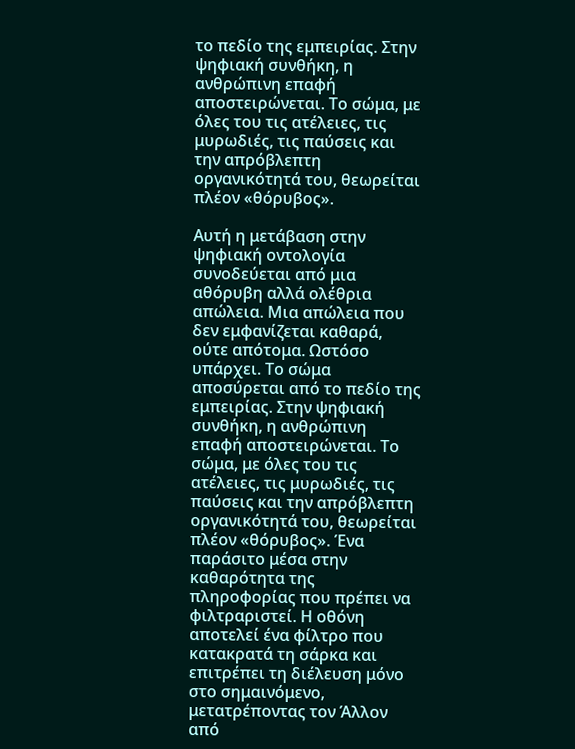το πεδίο της εμπειρίας. Στην ψηφιακή συνθήκη, η ανθρώπινη επαφή αποστειρώνεται. Το σώμα, με όλες του τις ατέλειες, τις μυρωδιές, τις παύσεις και την απρόβλεπτη οργανικότητά του, θεωρείται πλέον «θόρυβος».

Αυτή η μετάβαση στην ψηφιακή οντολογία συνοδεύεται από μια αθόρυβη αλλά ολέθρια απώλεια. Μια απώλεια που δεν εμφανίζεται καθαρά, ούτε απότομα. Ωστόσο υπάρχει. Το σώμα αποσύρεται από το πεδίο της εμπειρίας. Στην ψηφιακή συνθήκη, η ανθρώπινη επαφή αποστειρώνεται. Το σώμα, με όλες του τις ατέλειες, τις μυρωδιές, τις παύσεις και την απρόβλεπτη οργανικότητά του, θεωρείται πλέον «θόρυβος». Ένα παράσιτο μέσα στην καθαρότητα της πληροφορίας που πρέπει να φιλτραριστεί. Η οθόνη αποτελεί ένα φίλτρο που κατακρατά τη σάρκα και επιτρέπει τη διέλευση μόνο στο σημαινόμενο, μετατρέποντας τον Άλλον από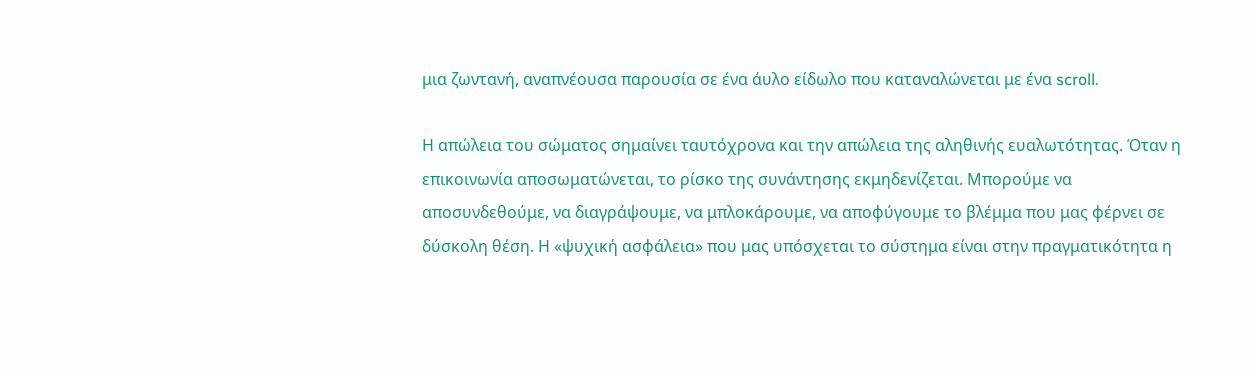μια ζωντανή, αναπνέουσα παρουσία σε ένα άυλο είδωλο που καταναλώνεται με ένα scroll.

Η απώλεια του σώματος σημαίνει ταυτόχρονα και την απώλεια της αληθινής ευαλωτότητας. Όταν η επικοινωνία αποσωματώνεται, το ρίσκο της συνάντησης εκμηδενίζεται. Μπορούμε να αποσυνδεθούμε, να διαγράψουμε, να μπλοκάρουμε, να αποφύγουμε το βλέμμα που μας φέρνει σε δύσκολη θέση. Η «ψυχική ασφάλεια» που μας υπόσχεται το σύστημα είναι στην πραγματικότητα η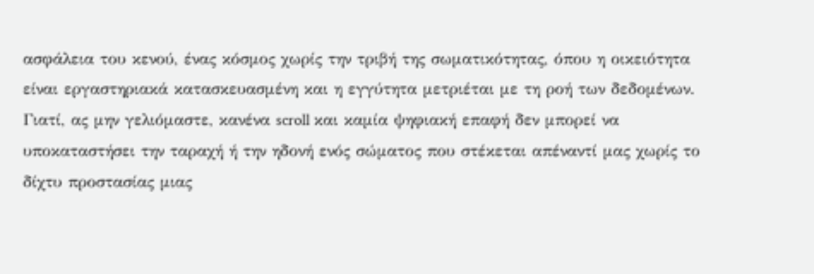ασφάλεια του κενού, ένας κόσμος χωρίς την τριβή της σωματικότητας, όπου η οικειότητα είναι εργαστηριακά κατασκευασμένη και η εγγύτητα μετριέται με τη ροή των δεδομένων. Γιατί, ας μην γελιόμαστε, κανένα scroll και καμία ψηφιακή επαφή δεν μπορεί να υποκαταστήσει την ταραχή ή την ηδονή ενός σώματος που στέκεται απέναντί μας χωρίς το δίχτυ προστασίας μιας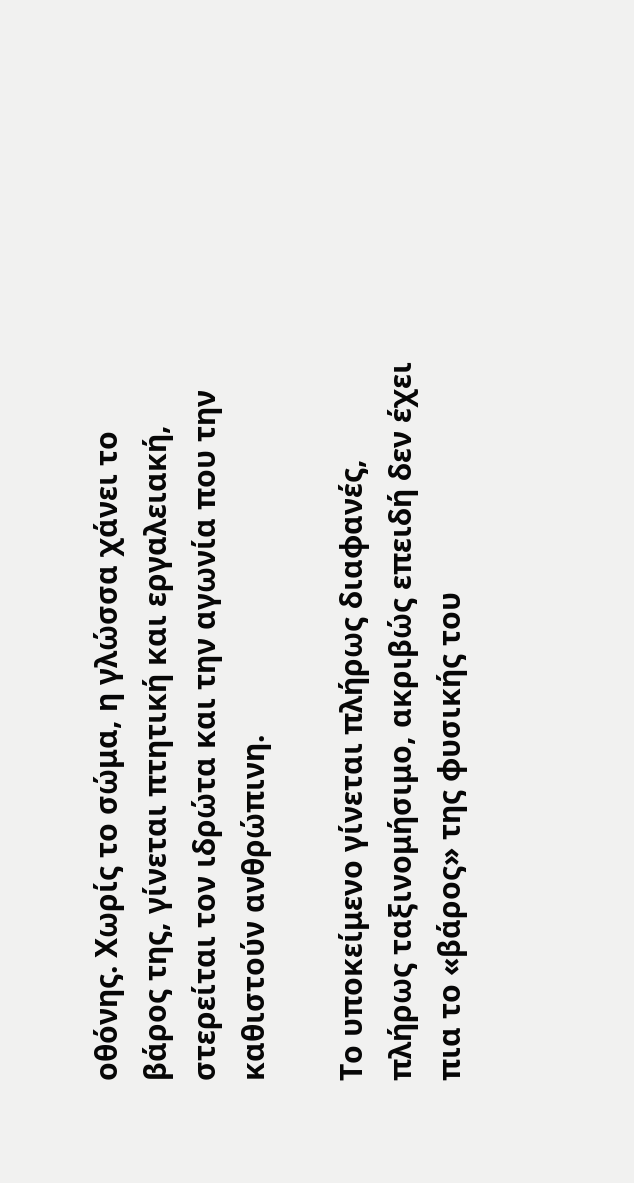οθόνης. Χωρίς το σώμα, η γλώσσα χάνει το βάρος της, γίνεται πτητική και εργαλειακή, στερείται τον ιδρώτα και την αγωνία που την καθιστούν ανθρώπινη.

Το υποκείμενο γίνεται πλήρως διαφανές, πλήρως ταξινομήσιμο, ακριβώς επειδή δεν έχει πια το «βάρος» της φυσικής του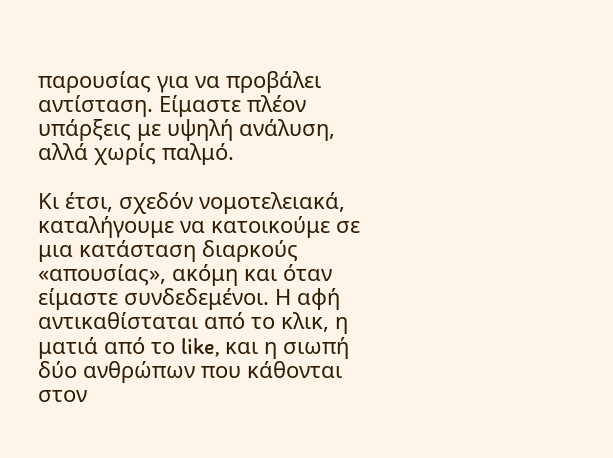παρουσίας για να προβάλει αντίσταση. Είμαστε πλέον υπάρξεις με υψηλή ανάλυση, αλλά χωρίς παλμό.

Κι έτσι, σχεδόν νομοτελειακά, καταλήγουμε να κατοικούμε σε μια κατάσταση διαρκούς «απουσίας», ακόμη και όταν είμαστε συνδεδεμένοι. Η αφή αντικαθίσταται από το κλικ, η ματιά από το like, και η σιωπή δύο ανθρώπων που κάθονται στον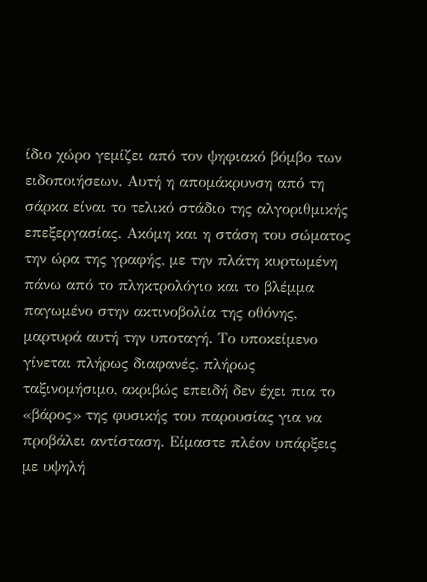ίδιο χώρο γεμίζει από τον ψηφιακό βόμβο των ειδοποιήσεων. Αυτή η απομάκρυνση από τη σάρκα είναι το τελικό στάδιο της αλγοριθμικής επεξεργασίας. Ακόμη και η στάση του σώματος την ώρα της γραφής, με την πλάτη κυρτωμένη πάνω από το πληκτρολόγιο και το βλέμμα παγωμένο στην ακτινοβολία της οθόνης, μαρτυρά αυτή την υποταγή. Το υποκείμενο γίνεται πλήρως διαφανές, πλήρως ταξινομήσιμο, ακριβώς επειδή δεν έχει πια το «βάρος» της φυσικής του παρουσίας για να προβάλει αντίσταση. Είμαστε πλέον υπάρξεις με υψηλή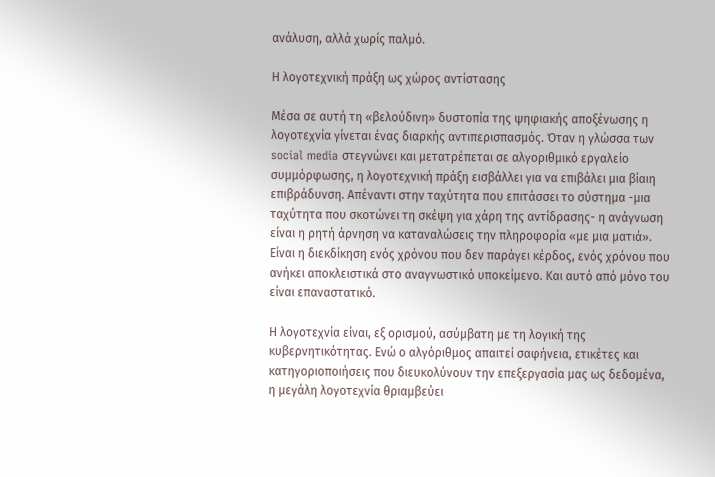ανάλυση, αλλά χωρίς παλμό.

Η λογοτεχνική πράξη ως χώρος αντίστασης

Μέσα σε αυτή τη «βελούδινη» δυστοπία της ψηφιακής αποξένωσης η λογοτεχνία γίνεται ένας διαρκής αντιπερισπασμός. Όταν η γλώσσα των social media στεγνώνει και μετατρέπεται σε αλγοριθμικό εργαλείο συμμόρφωσης, η λογοτεχνική πράξη εισβάλλει για να επιβάλει μια βίαιη επιβράδυνση. Απέναντι στην ταχύτητα που επιτάσσει το σύστημα -μια ταχύτητα που σκοτώνει τη σκέψη για χάρη της αντίδρασης- η ανάγνωση είναι η ρητή άρνηση να καταναλώσεις την πληροφορία «με μια ματιά». Είναι η διεκδίκηση ενός χρόνου που δεν παράγει κέρδος, ενός χρόνου που ανήκει αποκλειστικά στο αναγνωστικό υποκείμενο. Και αυτό από μόνο του είναι επαναστατικό.

Η λογοτεχνία είναι, εξ ορισμού, ασύμβατη με τη λογική της κυβερνητικότητας. Ενώ ο αλγόριθμος απαιτεί σαφήνεια, ετικέτες και κατηγοριοποιήσεις που διευκολύνουν την επεξεργασία μας ως δεδομένα, η μεγάλη λογοτεχνία θριαμβεύει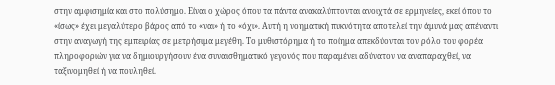στην αμφισημία και στο πολύσημο. Είναι ο χώρος όπου τα πάντα ανακαλύπτονται ανοιχτά σε ερμηνείες, εκεί όπου το «ίσως» έχει μεγαλύτερο βάρος από το «ναι» ή το «όχι». Αυτή η νοηματική πυκνότητα αποτελεί την άμυνά μας απέναντι στην αναγωγή της εμπειρίας σε μετρήσιμα μεγέθη. Το μυθιστόρημα ή το ποίημα απεκδύονται τον ρόλο του φορέα πληροφοριών για να δημιουργήσουν ένα συναισθηματικό γεγονός που παραμένει αδύνατον να αναπαραχθεί, να ταξινομηθεί ή να πουληθεί.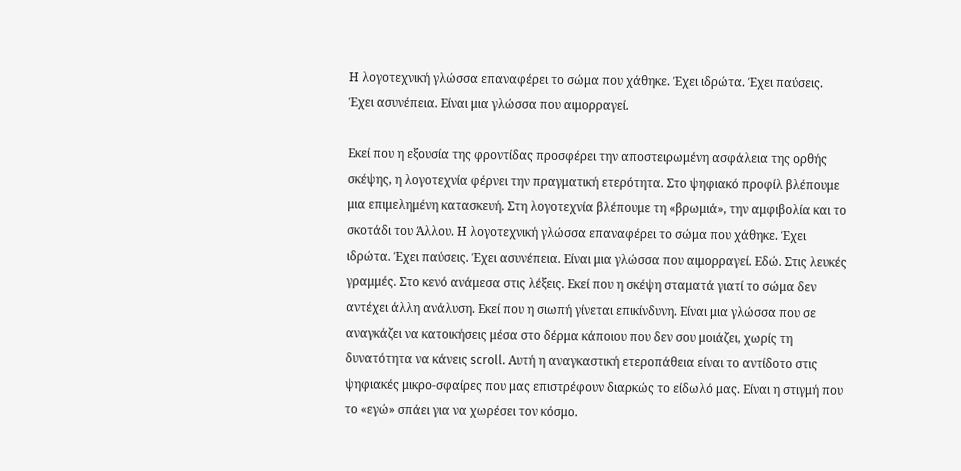Η λογοτεχνική γλώσσα επαναφέρει το σώμα που χάθηκε. Έχει ιδρώτα. Έχει παύσεις. Έχει ασυνέπεια. Είναι μια γλώσσα που αιμορραγεί.

Εκεί που η εξουσία της φροντίδας προσφέρει την αποστειρωμένη ασφάλεια της ορθής σκέψης, η λογοτεχνία φέρνει την πραγματική ετερότητα. Στο ψηφιακό προφίλ βλέπουμε μια επιμελημένη κατασκευή. Στη λογοτεχνία βλέπουμε τη «βρωμιά», την αμφιβολία και το σκοτάδι του Άλλου. Η λογοτεχνική γλώσσα επαναφέρει το σώμα που χάθηκε. Έχει ιδρώτα. Έχει παύσεις. Έχει ασυνέπεια. Είναι μια γλώσσα που αιμορραγεί. Εδώ. Στις λευκές γραμμές. Στο κενό ανάμεσα στις λέξεις. Εκεί που η σκέψη σταματά γιατί το σώμα δεν αντέχει άλλη ανάλυση. Εκεί που η σιωπή γίνεται επικίνδυνη. Είναι μια γλώσσα που σε αναγκάζει να κατοικήσεις μέσα στο δέρμα κάποιου που δεν σου μοιάζει, χωρίς τη δυνατότητα να κάνεις scroll. Αυτή η αναγκαστική ετεροπάθεια είναι το αντίδοτο στις ψηφιακές μικρο-σφαίρες που μας επιστρέφουν διαρκώς το είδωλό μας. Είναι η στιγμή που το «εγώ» σπάει για να χωρέσει τον κόσμο.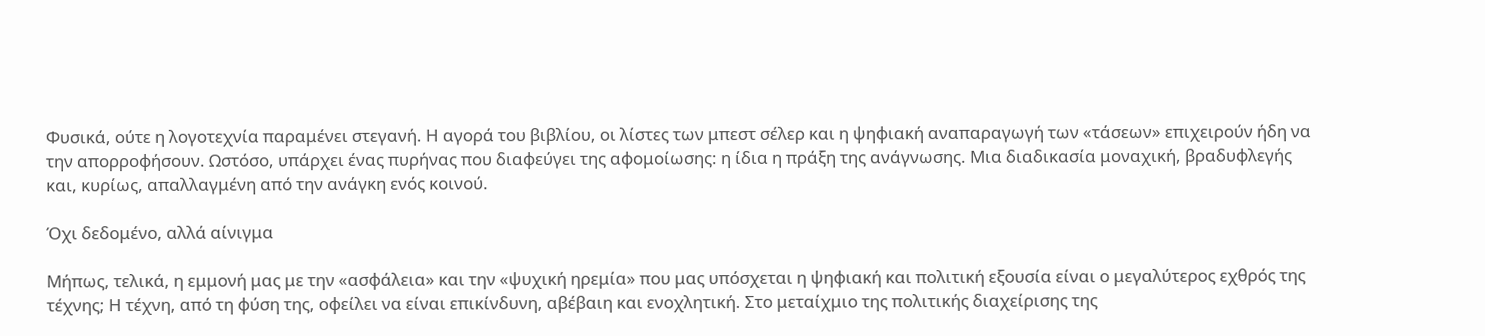Φυσικά, ούτε η λογοτεχνία παραμένει στεγανή. Η αγορά του βιβλίου, οι λίστες των μπεστ σέλερ και η ψηφιακή αναπαραγωγή των «τάσεων» επιχειρούν ήδη να την απορροφήσουν. Ωστόσο, υπάρχει ένας πυρήνας που διαφεύγει της αφομοίωσης: η ίδια η πράξη της ανάγνωσης. Μια διαδικασία μοναχική, βραδυφλεγής και, κυρίως, απαλλαγμένη από την ανάγκη ενός κοινού.

Όχι δεδομένο, αλλά αίνιγμα

Μήπως, τελικά, η εμμονή μας με την «ασφάλεια» και την «ψυχική ηρεμία» που μας υπόσχεται η ψηφιακή και πολιτική εξουσία είναι ο μεγαλύτερος εχθρός της τέχνης; Η τέχνη, από τη φύση της, οφείλει να είναι επικίνδυνη, αβέβαιη και ενοχλητική. Στο μεταίχμιο της πολιτικής διαχείρισης της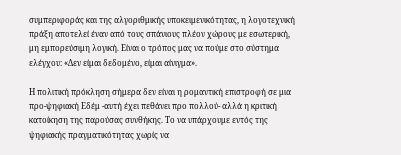συμπεριφοράς και της αλγοριθμικής υποκειμενικότητας, η λογοτεχνική πράξη αποτελεί έναν από τους σπάνιους πλέον χώρους με εσωτερική, μη εμπορεύσιμη λογική. Είναι ο τρόπος μας να πούμε στο σύστημα ελέγχου: «Δεν είμαι δεδομένο, είμαι αίνιγμα».

Η πολιτική πρόκληση σήμερα δεν είναι η ρομαντική επιστροφή σε μια προ-ψηφιακή Εδέμ -αυτή έχει πεθάνει προ πολλού- αλλά η κριτική κατοίκηση της παρούσας συνθήκης. Το να υπάρχουμε εντός της ψηφιακής πραγματικότητας χωρίς να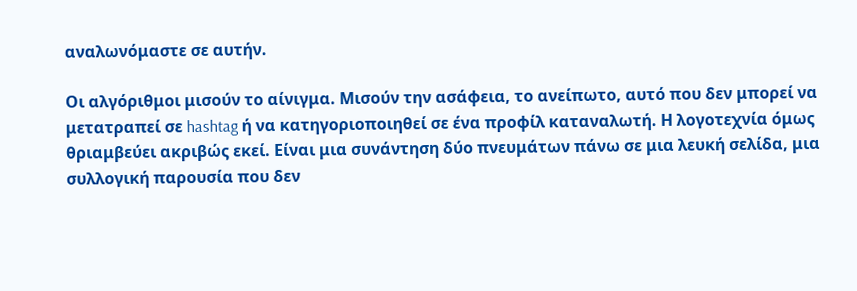αναλωνόμαστε σε αυτήν.

Οι αλγόριθμοι μισούν το αίνιγμα. Μισούν την ασάφεια, το ανείπωτο, αυτό που δεν μπορεί να μετατραπεί σε hashtag ή να κατηγοριοποιηθεί σε ένα προφίλ καταναλωτή. Η λογοτεχνία όμως θριαμβεύει ακριβώς εκεί. Είναι μια συνάντηση δύο πνευμάτων πάνω σε μια λευκή σελίδα, μια συλλογική παρουσία που δεν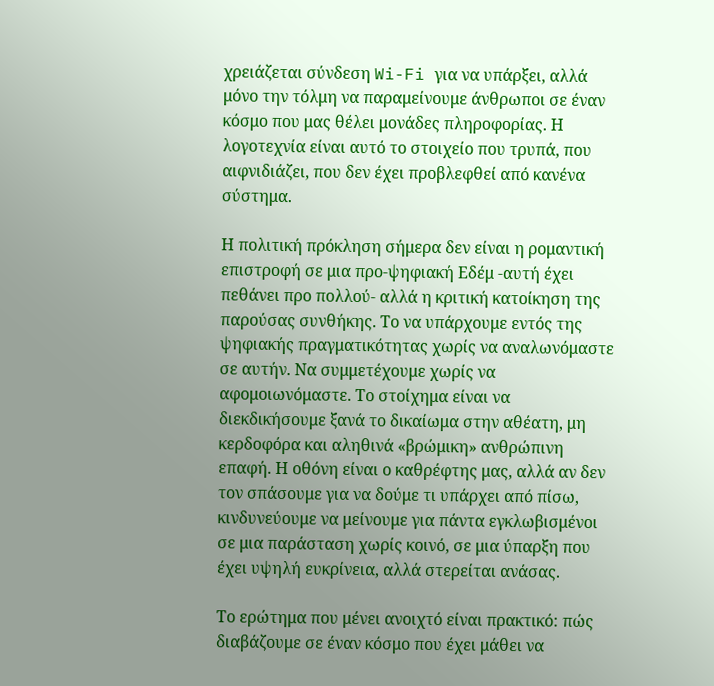χρειάζεται σύνδεση Wi-Fi για να υπάρξει, αλλά μόνο την τόλμη να παραμείνουμε άνθρωποι σε έναν κόσμο που μας θέλει μονάδες πληροφορίας. Η λογοτεχνία είναι αυτό το στοιχείο που τρυπά, που αιφνιδιάζει, που δεν έχει προβλεφθεί από κανένα σύστημα.

Η πολιτική πρόκληση σήμερα δεν είναι η ρομαντική επιστροφή σε μια προ-ψηφιακή Εδέμ -αυτή έχει πεθάνει προ πολλού- αλλά η κριτική κατοίκηση της παρούσας συνθήκης. Το να υπάρχουμε εντός της ψηφιακής πραγματικότητας χωρίς να αναλωνόμαστε σε αυτήν. Να συμμετέχουμε χωρίς να αφομοιωνόμαστε. Το στοίχημα είναι να διεκδικήσουμε ξανά το δικαίωμα στην αθέατη, μη κερδοφόρα και αληθινά «βρώμικη» ανθρώπινη επαφή. Η οθόνη είναι ο καθρέφτης μας, αλλά αν δεν τον σπάσουμε για να δούμε τι υπάρχει από πίσω, κινδυνεύουμε να μείνουμε για πάντα εγκλωβισμένοι σε μια παράσταση χωρίς κοινό, σε μια ύπαρξη που έχει υψηλή ευκρίνεια, αλλά στερείται ανάσας.

Το ερώτημα που μένει ανοιχτό είναι πρακτικό: πώς διαβάζουμε σε έναν κόσμο που έχει μάθει να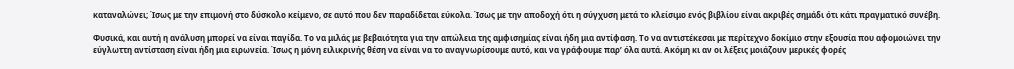καταναλώνει; Ίσως με την επιμονή στο δύσκολο κείμενο, σε αυτό που δεν παραδίδεται εύκολα. Ίσως με την αποδοχή ότι η σύγχυση μετά το κλείσιμο ενός βιβλίου είναι ακριβές σημάδι ότι κάτι πραγματικό συνέβη.

Φυσικά, και αυτή η ανάλυση μπορεί να είναι παγίδα. Το να μιλάς με βεβαιότητα για την απώλεια της αμφισημίας είναι ήδη μια αντίφαση. Το να αντιστέκεσαι με περίτεχνο δοκίμιο στην εξουσία που αφομοιώνει την εύγλωττη αντίσταση είναι ήδη μια ειρωνεία. Ίσως η μόνη ειλικρινής θέση να είναι να το αναγνωρίσουμε αυτό, και να γράφουμε παρ’ όλα αυτά. Ακόμη κι αν οι λέξεις μοιάζουν μερικές φορές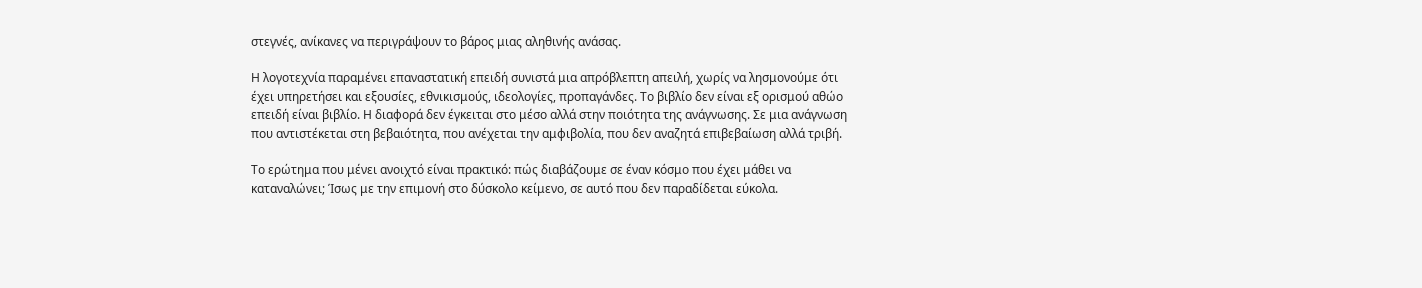στεγνές, ανίκανες να περιγράψουν το βάρος μιας αληθινής ανάσας.

Η λογοτεχνία παραμένει επαναστατική επειδή συνιστά μια απρόβλεπτη απειλή, χωρίς να λησμονούμε ότι έχει υπηρετήσει και εξουσίες, εθνικισμούς, ιδεολογίες, προπαγάνδες. Το βιβλίο δεν είναι εξ ορισμού αθώο επειδή είναι βιβλίο. Η διαφορά δεν έγκειται στο μέσο αλλά στην ποιότητα της ανάγνωσης. Σε μια ανάγνωση που αντιστέκεται στη βεβαιότητα, που ανέχεται την αμφιβολία, που δεν αναζητά επιβεβαίωση αλλά τριβή.

Το ερώτημα που μένει ανοιχτό είναι πρακτικό: πώς διαβάζουμε σε έναν κόσμο που έχει μάθει να καταναλώνει; Ίσως με την επιμονή στο δύσκολο κείμενο, σε αυτό που δεν παραδίδεται εύκολα.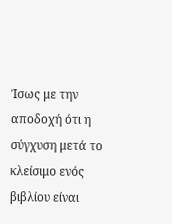Ίσως με την αποδοχή ότι η σύγχυση μετά το κλείσιμο ενός βιβλίου είναι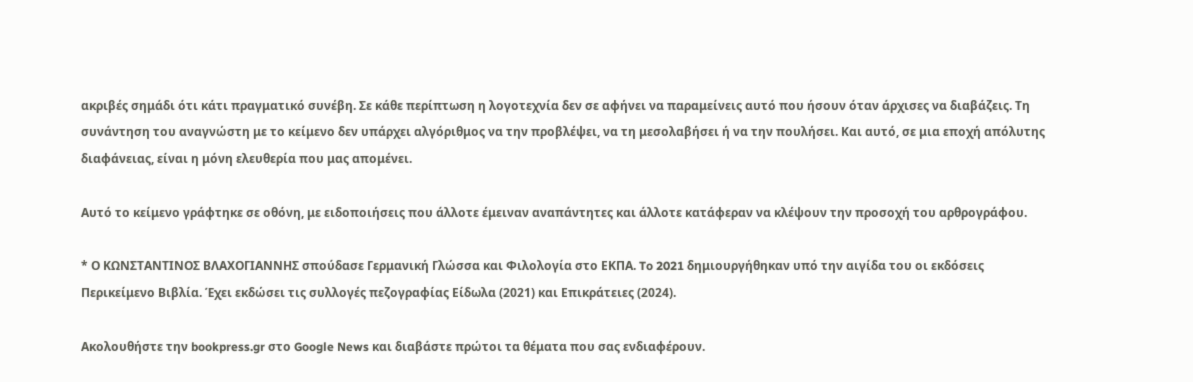ακριβές σημάδι ότι κάτι πραγματικό συνέβη. Σε κάθε περίπτωση η λογοτεχνία δεν σε αφήνει να παραμείνεις αυτό που ήσουν όταν άρχισες να διαβάζεις. Τη συνάντηση του αναγνώστη με το κείμενο δεν υπάρχει αλγόριθμος να την προβλέψει, να τη μεσολαβήσει ή να την πουλήσει. Και αυτό, σε μια εποχή απόλυτης διαφάνειας, είναι η μόνη ελευθερία που μας απομένει.

Αυτό το κείμενο γράφτηκε σε οθόνη, με ειδοποιήσεις που άλλοτε έμειναν αναπάντητες και άλλοτε κατάφεραν να κλέψουν την προσοχή του αρθρογράφου.

* Ο ΚΩΝΣΤΑΝΤΙΝΟΣ ΒΛΑΧΟΓΙΑΝΝΗΣ σπούδασε Γερμανική Γλώσσα και Φιλολογία στο ΕΚΠΑ. To 2021 δημιουργήθηκαν υπό την αιγίδα του οι εκδόσεις Περικείμενο Βιβλία. Έχει εκδώσει τις συλλογές πεζογραφίας Είδωλα (2021) και Επικράτειες (2024).

Ακολουθήστε την bookpress.gr στο Google News και διαβάστε πρώτοι τα θέματα που σας ενδιαφέρουν.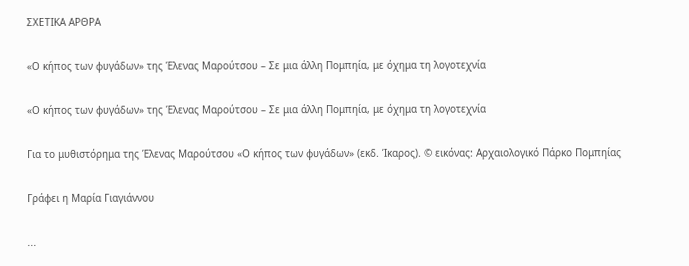ΣΧΕΤΙΚΑ ΑΡΘΡΑ

«Ο κήπος των φυγάδων» της Έλενας Μαρούτσου – Σε μια άλλη Πομπηία, με όχημα τη λογοτεχνία

«Ο κήπος των φυγάδων» της Έλενας Μαρούτσου – Σε μια άλλη Πομπηία, με όχημα τη λογοτεχνία

Για το μυθιστόρημα της Έλενας Μαρούτσου «Ο κήπος των φυγάδων» (εκδ. Ίκαρος). © εικόνας: Αρχαιολογικό Πάρκο Πομπηίας

Γράφει η Μαρία Γιαγιάννου

...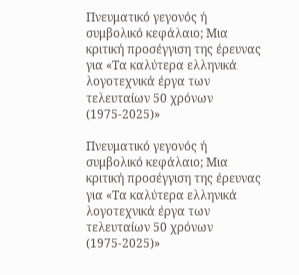Πνευματικό γεγονός ή συμβολικό κεφάλαιο; Μια κριτική προσέγγιση της έρευνας για «Τα καλύτερα ελληνικά λογοτεχνικά έργα των τελευταίων 50 χρόνων (1975-2025)»

Πνευματικό γεγονός ή συμβολικό κεφάλαιο; Μια κριτική προσέγγιση της έρευνας για «Τα καλύτερα ελληνικά λογοτεχνικά έργα των τελευταίων 50 χρόνων (1975-2025)»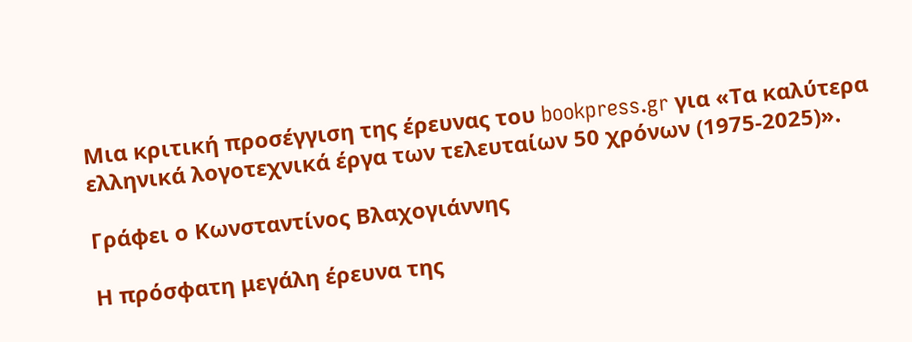Μια κριτική προσέγγιση της έρευνας του bookpress.gr για «Τα καλύτερα ελληνικά λογοτεχνικά έργα των τελευταίων 50 χρόνων (1975-2025)».

Γράφει ο Κωνσταντίνος Βλαχογιάννης

Η πρόσφατη μεγάλη έρευνα της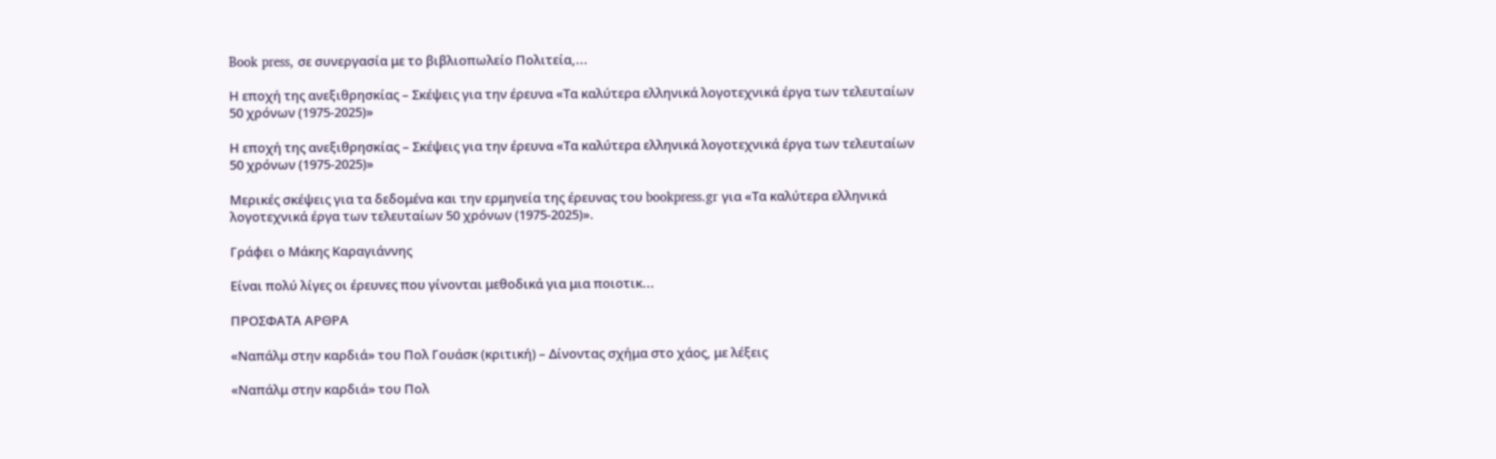Book press, σε συνεργασία με το βιβλιοπωλείο Πολιτεία,...

Η εποχή της ανεξιθρησκίας – Σκέψεις για την έρευνα «Τα καλύτερα ελληνικά λογοτεχνικά έργα των τελευταίων 50 χρόνων (1975-2025)»

Η εποχή της ανεξιθρησκίας – Σκέψεις για την έρευνα «Τα καλύτερα ελληνικά λογοτεχνικά έργα των τελευταίων 50 χρόνων (1975-2025)»

Μερικές σκέψεις για τα δεδομένα και την ερμηνεία της έρευνας του bookpress.gr για «Τα καλύτερα ελληνικά λογοτεχνικά έργα των τελευταίων 50 χρόνων (1975-2025)».

Γράφει ο Μάκης Καραγιάννης

Είναι πολύ λίγες οι έρευνες που γίνονται μεθοδικά για μια ποιοτικ...

ΠΡΟΣΦΑΤΑ ΑΡΘΡΑ

«Ναπάλμ στην καρδιά» του Πολ Γουάσκ (κριτική) – Δίνοντας σχήμα στο χάος, με λέξεις

«Ναπάλμ στην καρδιά» του Πολ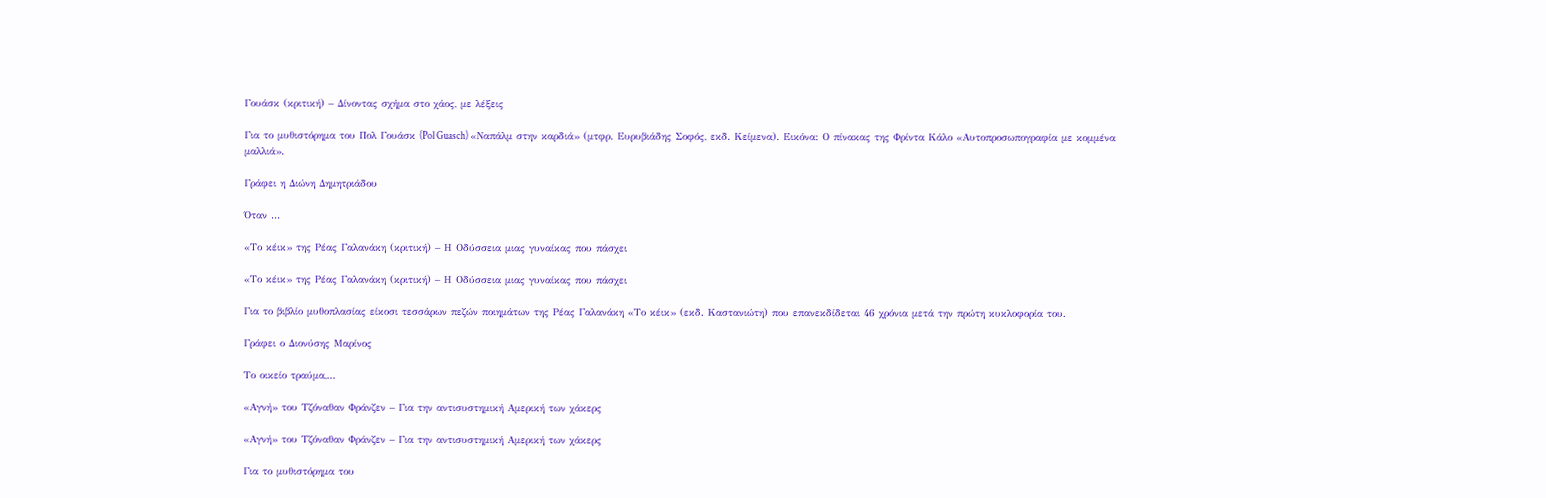Γουάσκ (κριτική) – Δίνοντας σχήμα στο χάος, με λέξεις

Για το μυθιστόρημα του Πολ Γουάσκ (Pol Guasch) «Ναπάλμ στην καρδιά» (μτφρ. Ευρυβιάδης Σοφός, εκδ. Κείμενα). Εικόνα: Ο πίνακας της Φρίντα Κάλο «Αυτοπροσωπογραφία με κομμένα μαλλιά».

Γράφει η Διώνη Δημητριάδου

Όταν ...

«Το κέικ» της Ρέας Γαλανάκη (κριτική) – Η Οδύσσεια μιας γυναίκας που πάσχει

«Το κέικ» της Ρέας Γαλανάκη (κριτική) – Η Οδύσσεια μιας γυναίκας που πάσχει

Για το βιβλίο μυθοπλασίας είκοσι τεσσάρων πεζών ποιημάτων της Ρέας Γαλανάκη «Το κέικ» (εκδ. Καστανιώτη) που επανεκδίδεται 46 χρόνια μετά την πρώτη κυκλοφορία του.

Γράφει ο Διονύσης Μαρίνος

Το οικείο τραύμα,...

«Αγνή» του Τζόναθαν Φράνζεν – Για την αντισυστημική Αμερική των χάκερς

«Αγνή» του Τζόναθαν Φράνζεν – Για την αντισυστημική Αμερική των χάκερς

Για το μυθιστόρημα του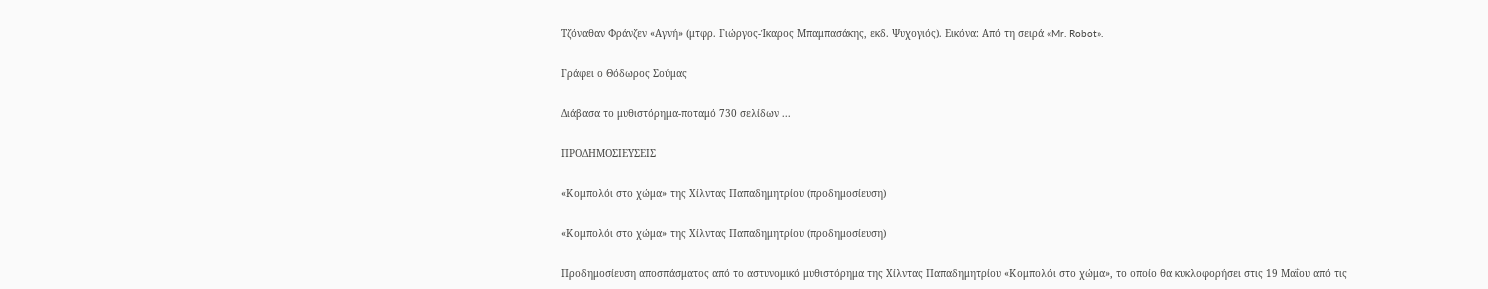Τζόναθαν Φράνζεν «Αγνή» (μτφρ. Γιώργος-Ίκαρος Μπαμπασάκης, εκδ. Ψυχογιός). Εικόνα: Από τη σειρά «Mr. Robot».

Γράφει ο Θόδωρος Σούμας

Διάβασα το μυθιστόρημα-ποταμό 730 σελίδων ...

ΠΡΟΔΗΜΟΣΙΕΥΣΕΙΣ

«Κομπολόι στο χώμα» της Χίλντας Παπαδημητρίου (προδημοσίευση)

«Κομπολόι στο χώμα» της Χίλντας Παπαδημητρίου (προδημοσίευση)

Προδημοσίευση αποσπάσματος από το αστυνομικό μυθιστόρημα της Χίλντας Παπαδημητρίου «Κομπολόι στο χώμα», το οποίο θα κυκλοφορήσει στις 19 Μαΐου από τις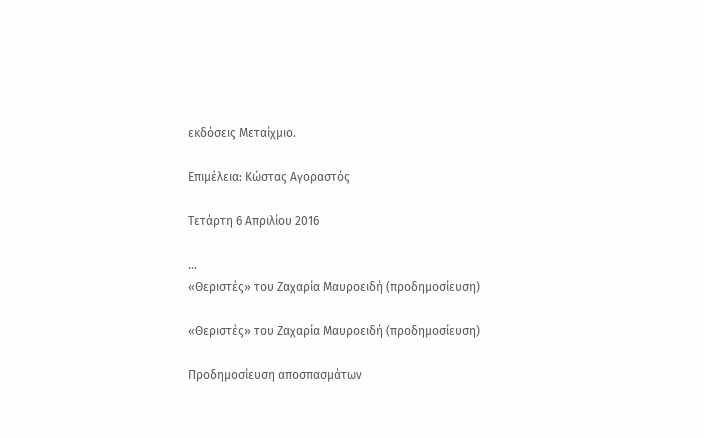εκδόσεις Μεταίχμιο.

Επιμέλεια: Κώστας Αγοραστός

Τετάρτη 6 Απριλίου 2016

...
«Θεριστές» του Ζαχαρία Μαυροειδή (προδημοσίευση)

«Θεριστές» του Ζαχαρία Μαυροειδή (προδημοσίευση)

Προδημοσίευση αποσπασμάτων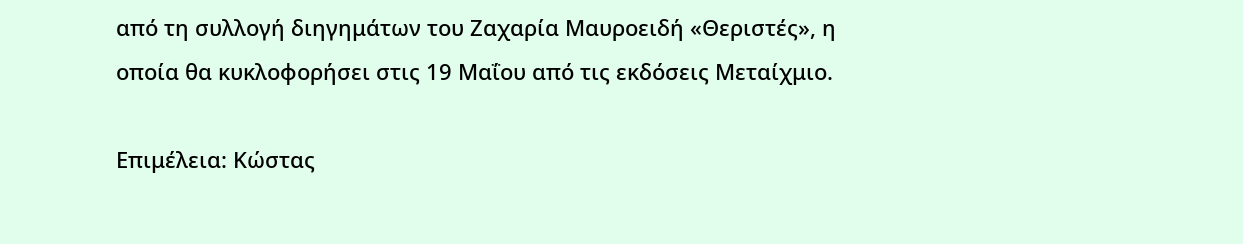από τη συλλογή διηγημάτων του Ζαχαρία Μαυροειδή «Θεριστές», η οποία θα κυκλοφορήσει στις 19 Μαΐου από τις εκδόσεις Μεταίχμιο.

Επιμέλεια: Κώστας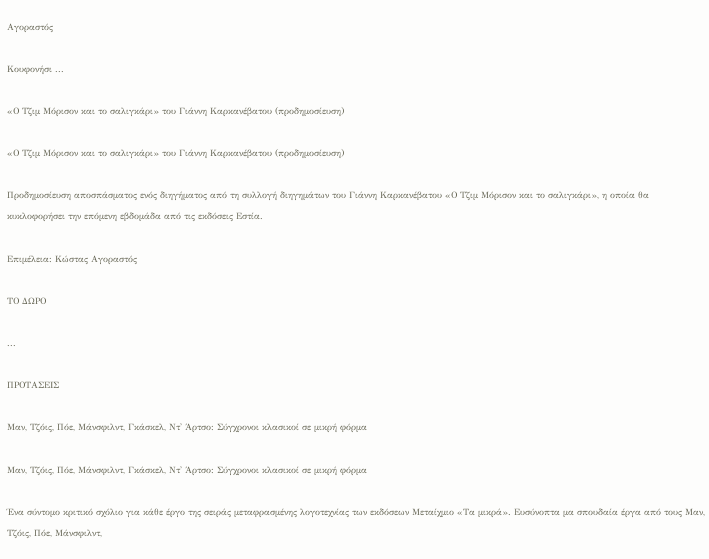Αγοραστός

Κουφονήσι ...

«Ο Τζιμ Μόρισον και το σαλιγκάρι» του Γιάννη Καρκανέβατου (προδημοσίευση)

«Ο Τζιμ Μόρισον και το σαλιγκάρι» του Γιάννη Καρκανέβατου (προδημοσίευση)

Προδημοσίευση αποσπάσματος ενός διηγήματος από τη συλλογή διηγημάτων του Γιάννη Καρκανέβατου «Ο Τζιμ Μόρισον και το σαλιγκάρι», η οποία θα κυκλοφορήσει την επόμενη εβδομάδα από τις εκδόσεις Εστία.

Επιμέλεια: Κώστας Αγοραστός

ΤΟ ΔΩΡΟ

...

ΠΡΟΤΑΣΕΙΣ

Μαν, Τζόις, Πόε, Μάνσφιλντ, Γκάσκελ, Ντ' Άρτσο: Σύγχρονοι κλασικοί σε μικρή φόρμα

Μαν, Τζόις, Πόε, Μάνσφιλντ, Γκάσκελ, Ντ' Άρτσο: Σύγχρονοι κλασικοί σε μικρή φόρμα

Ένα σύντομο κριτικό σχόλιο για κάθε έργο της σειράς μεταφρασμένης λογοτεχνίας των εκδόσεων Μεταίχμιο «Τα μικρά». Ευσύνοπτα μα σπουδαία έργα από τους Μαν, Τζόις, Πόε, Μάνσφιλντ,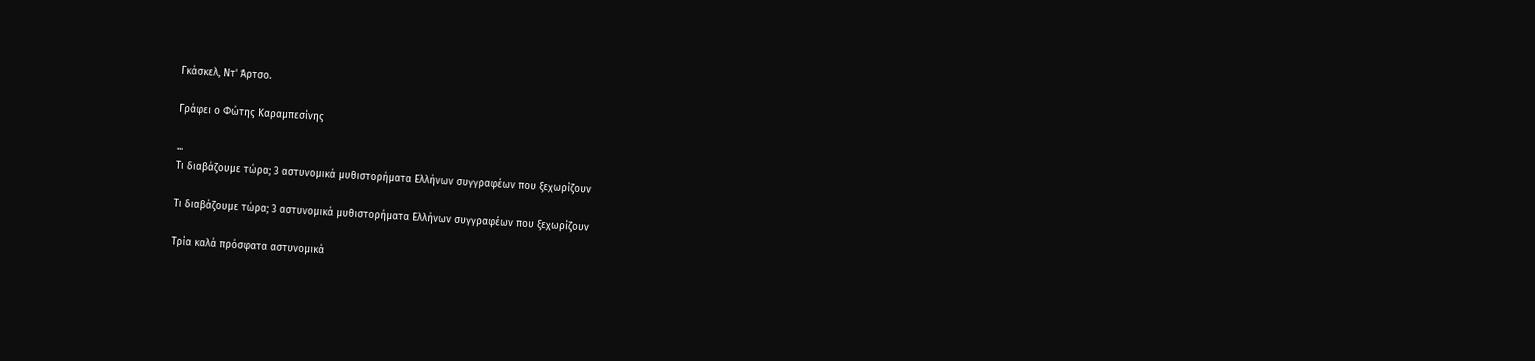Γκάσκελ, Ντ' Άρτσο.

Γράφει ο Φώτης Καραμπεσίνης

...
Τι διαβάζουμε τώρα; 3 αστυνομικά μυθιστορήματα Ελλήνων συγγραφέων που ξεχωρίζουν

Τι διαβάζουμε τώρα; 3 αστυνομικά μυθιστορήματα Ελλήνων συγγραφέων που ξεχωρίζουν

Τρία καλά πρόσφατα αστυνομικά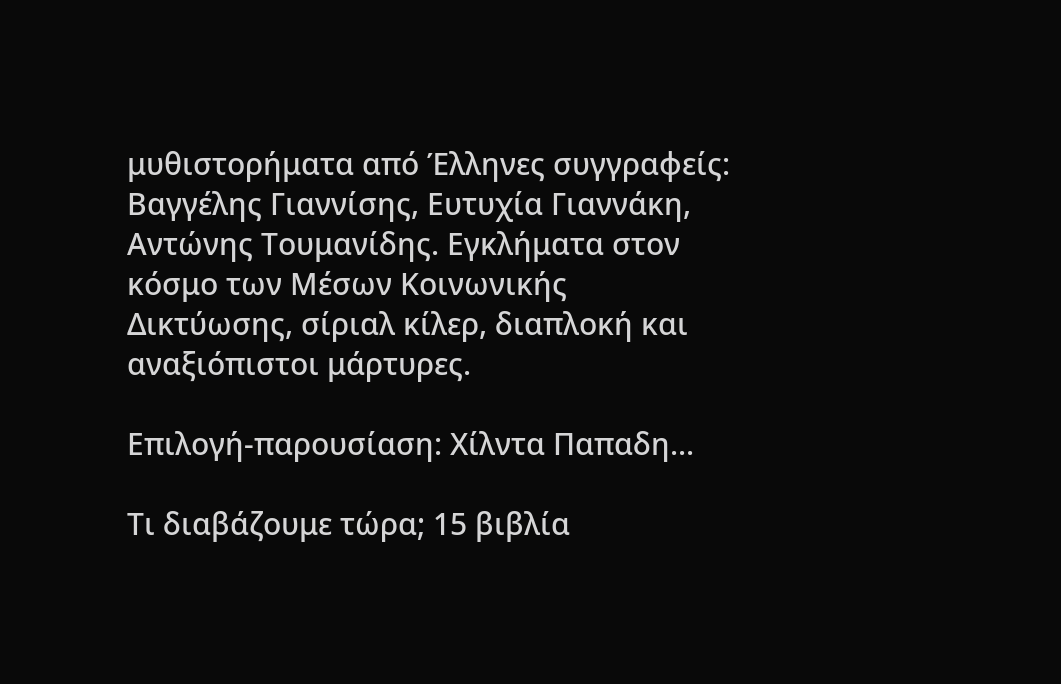μυθιστορήματα από Έλληνες συγγραφείς: Βαγγέλης Γιαννίσης, Ευτυχία Γιαννάκη, Αντώνης Τουμανίδης. Εγκλήματα στον κόσμο των Μέσων Κοινωνικής Δικτύωσης, σίριαλ κίλερ, διαπλοκή και αναξιόπιστοι μάρτυρες.

Επιλογή-παρουσίαση: Χίλντα Παπαδη...

Τι διαβάζουμε τώρα; 15 βιβλία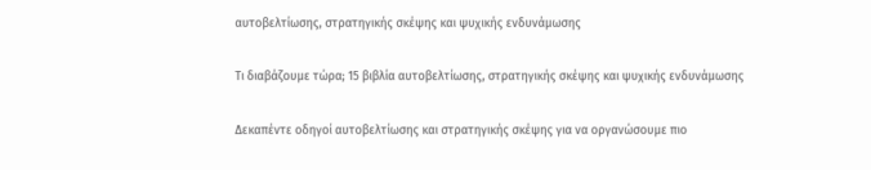αυτοβελτίωσης, στρατηγικής σκέψης και ψυχικής ενδυνάμωσης

Τι διαβάζουμε τώρα; 15 βιβλία αυτοβελτίωσης, στρατηγικής σκέψης και ψυχικής ενδυνάμωσης

Δεκαπέντε οδηγοί αυτοβελτίωσης και στρατηγικής σκέψης για να οργανώσουμε πιο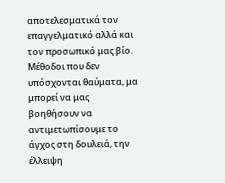αποτελεσματικά τον επαγγελματικό αλλά και τον προσωπικό μας βίο. Μέθοδοι που δεν υπόσχονται θαύματα, μα μπορεί να μας βοηθήσουν να αντιμετωπίσουμε το άγχος στη δουλειά, την έλλειψη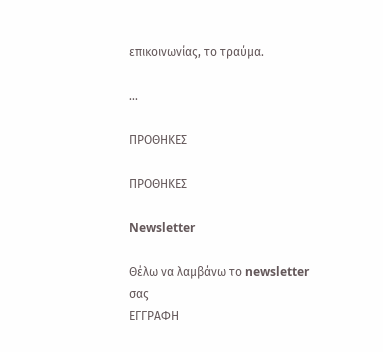επικοινωνίας, το τραύμα.

...

ΠΡΟΘΗΚΕΣ

ΠΡΟΘΗΚΕΣ

Newsletter

Θέλω να λαμβάνω το newsletter σας
ΕΓΓΡΑΦΗ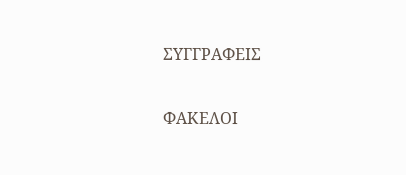ΣΥΓΓΡΑΦΕΙΣ

ΦΑΚΕΛΟΙ